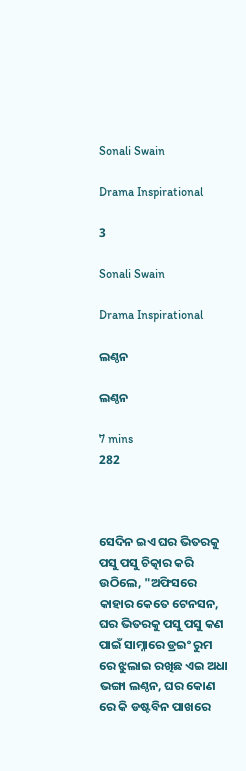Sonali Swain

Drama Inspirational

3

Sonali Swain

Drama Inspirational

ଲଣ୍ଠନ

ଲଣ୍ଠନ

7 mins
282



ସେଦିନ ଇଏ ଘର ଭିତରକୁ ପସୁ ପସୁ ଚିତ୍କାର କରି ଉଠିଲେ, "ଅଫିସରେ କାହାର କେତେ ଟେନସନ, ଘର ଭିତରକୁ ପସୁ ପସୁ କଣ ପାଇଁ ସାମ୍ନାରେ ଡ୍ରଇଂ ରୁମ ରେ ଝୁଲାଇ ରଖିଛ ଏଇ ଅଧା ଭଙ୍ଗା ଲଣ୍ଠନ, ଘର କୋଣ ରେ କି ଡଷ୍ଟବିନ ପାଖରେ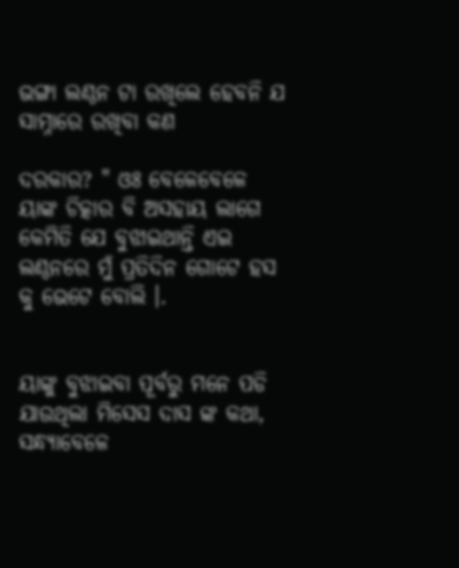ଭଙ୍ଗା ଲଣ୍ଠନ ଟା ରଖିଲେ ହେବନି ଯ ସାମ୍ନାରେ ରଖିବା କଣ

ଦରକାର? " ଓଃ ବେଳେବେଳେ ୟାଙ୍କ ଚିତ୍କାର ବି ଅସହାୟ ଲାଗେ କେମିତି ଯେ ବୁଝାଇଥାନ୍ତି ଏଇ ଲଣ୍ଠନରେ ମୁଁ ପ୍ରତିଦିନ ଗୋଟେ ହସ କୁ ଭେଟେ ବୋଲି ।.


ୟାଙ୍କୁ ବୁଝାଇବା ପୂର୍ବରୁ ମନେ ପଡି ଯାଉଥିଲା ମିସେସ ଦାସ ଙ୍କ କଥା, ସନ୍ଧ୍ୟାବେଳେ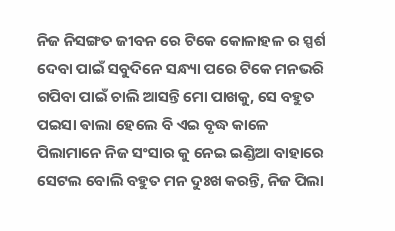ନିଜ ନିସଙ୍ଗତ ଜୀବନ ରେ ଟିକେ କୋଳାହଳ ର ସ୍ପର୍ଶ ଦେବା ପାଇଁ ସବୁଦିନେ ସନ୍ଧ୍ୟା ପରେ ଟିକେ ମନଭରି ଗପିବା ପାଇଁ ଚାଲି ଆସନ୍ତି ମୋ ପାଖକୁ, ସେ ବହୁତ ପଇସା ଵାଲା ହେଲେ ବି ଏଇ ବୃଦ୍ଧ କାଳେ ପିଲାମାନେ ନିଜ ସଂସାର କୁ ନେଇ ଇଣ୍ଡିଆ ବାହାରେ ସେଟଲ ବୋଲି ବହୁତ ମନ ଦୁଃଖ କରନ୍ତି, ନିଜ ପିଲା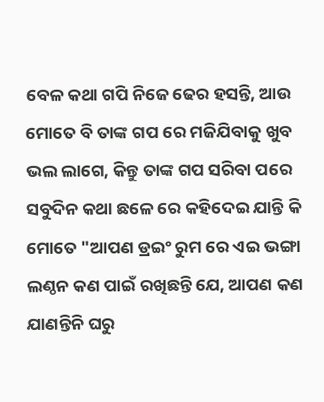ବେଳ କଥା ଗପି ନିଜେ ଢେର ହସନ୍ତି, ଆଉ ମୋତେ ବି ତାଙ୍କ ଗପ ରେ ମଜିଯିବାକୁ ଖୁବ ଭଲ ଲାଗେ, କିନ୍ତୁ ତାଙ୍କ ଗପ ସରିବା ପରେ ସବୁଦିନ କଥା ଛଳେ ରେ କହିଦେଇ ଯାନ୍ତି କି ମୋତେ "ଆପଣ ଡ୍ରଇଂ ରୁମ ରେ ଏଇ ଭଙ୍ଗା ଲଣ୍ଠନ କଣ ପାଇଁ ରଖିଛନ୍ତି ଯେ, ଆପଣ କଣ ଯାଣନ୍ତିନି ଘରୁ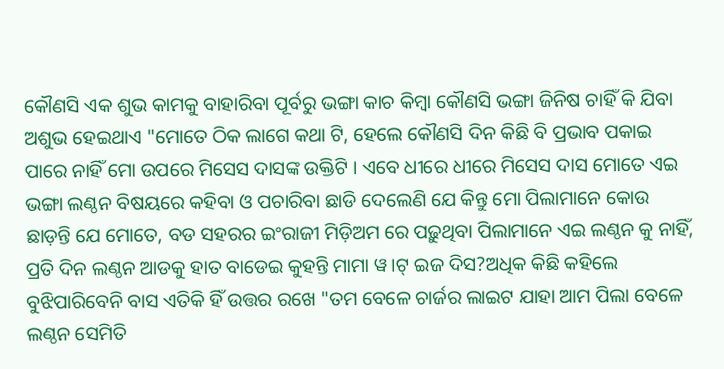କୌଣସି ଏକ ଶୁଭ କାମକୁ ବାହାରିବା ପୂର୍ବରୁ ଭଙ୍ଗା କାଚ କିମ୍ବା କୌଣସି ଭଙ୍ଗା ଜିନିଷ ଚାହିଁ କି ଯିବା ଅଶୁଭ ହେଇଥାଏ "ମୋତେ ଠିକ ଲାଗେ କଥା ଟି, ହେଲେ କୌଣସି ଦିନ କିଛି ବି ପ୍ରଭାବ ପକାଇ ପାରେ ନାହିଁ ମୋ ଉପରେ ମିସେସ ଦାସଙ୍କ ଉକ୍ତିଟି । ଏବେ ଧୀରେ ଧୀରେ ମିସେସ ଦାସ ମୋତେ ଏଇ ଭଙ୍ଗା ଲଣ୍ଠନ ବିଷୟରେ କହିବା ଓ ପଚାରିବା ଛାଡି ଦେଲେଣି ଯେ କିନ୍ତୁ ମୋ ପିଲାମାନେ କୋଉ ଛାଡ଼ନ୍ତି ଯେ ମୋତେ, ବଡ ସହରର ଇଂରାଜୀ ମିଡ଼ିଅମ ରେ ପଢ଼ୁଥିବା ପିଲାମାନେ ଏଇ ଲଣ୍ଠନ କୁ ନାହିଁ, ପ୍ରତି ଦିନ ଲଣ୍ଠନ ଆଡକୁ ହାତ ବାଡେଇ କୁହନ୍ତି ମାମା ୱ।ଟ୍ ଇଜ ଦିସ?ଅଧିକ କିଛି କହିଲେ ବୁଝିପାରିବେନି ବାସ ଏତିକି ହିଁ ଉତ୍ତର ରଖେ "ତମ ବେଳେ ଚାର୍ଜର ଲାଇଟ ଯାହା ଆମ ପିଲା ବେଳେ ଲଣ୍ଠନ ସେମିତି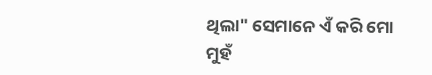ଥିଲା" ସେମାନେ ଏଁ କରି ମୋ ମୁହଁ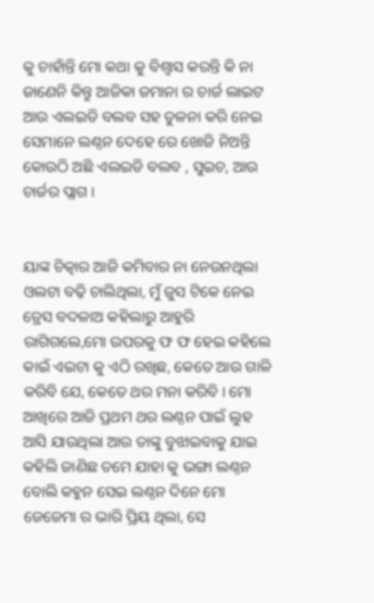କୁ ଚାହାଁନ୍ତି ମୋ କଥା କୁ ବିଶ୍ୱାସ କରନ୍ତି କି ନା ଜାଣେନି କିନ୍ତୁ ଆଜିକା ଜମାନା ର ଚାର୍ଜ ଲାଇଟ ଆଉ ଏଲଇଡି ବଲବ ସହ ତୁଳନା କରି ନେଇ ସେମାନେ ଲଣ୍ଠନ ଦେହେ ରେ ଖୋଜି ନିଅନ୍ତି କୋଉଠି ଅଛି ଏଲଇଡି ବଲବ , ସୁଇଚ, ଆଉ ଚାର୍ଜର ପ୍ଲାଗ ।


ୟାଙ୍କ ଚିତ୍କାର ଆଜି କମିବାର ନା ନେଉନଥିଲା ଓଲଟା ବଢ଼ି ଚାଲିଥିଲା, ମୁଁ ଜୁସ ଟିକେ ନେଇ ଡ୍ରେସ ବଦଳାଅ କହିଲାରୁ ଆହୁରି ରାଗିଗଲେ,ମୋ ଉପରକୁ ଫ ଫ ହେଇ କହିଲେ କାଇଁ ଏଇଟା କୁ ଏଠି ରଖିଛ, କେତେ ଆଉ ଗାଳି କରିବି ଯେ, କେତେ ଥର ମନା କରିବି । ମୋ ଆଖିରେ ଆଜି ପ୍ରଥମ ଥର ଲଣ୍ଠନ ପାଇଁ ଲୁହ ଆସି ଯାଉଥିଲା ଆଉ ତାଙ୍କୁ ବୁଝାଇବାକୁ ଯାଇ କହିଲି ଜାଣିଛ ତମେ ଯାହା କୁ ଭଙ୍ଗା ଲଣ୍ଠନ ବୋଲି କହୁନ ସେଇ ଲଣ୍ଠନ ଦିନେ ମୋ ଜେଜେମା ର ଭାରି ପ୍ରିୟ ଥିଲା, ସେ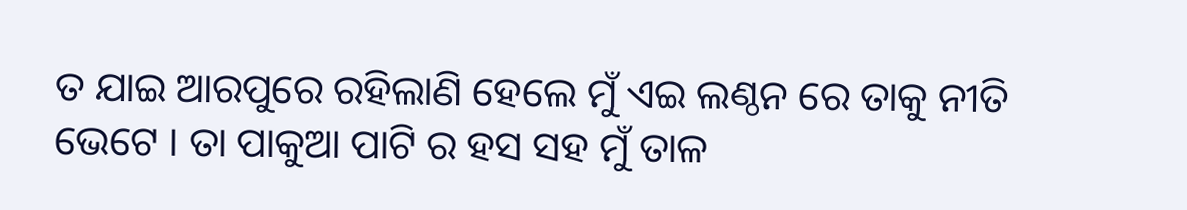ତ ଯାଇ ଆରପୁରେ ରହିଲାଣି ହେଲେ ମୁଁ ଏଇ ଲଣ୍ଠନ ରେ ତାକୁ ନୀତି ଭେଟେ । ତା ପାକୁଆ ପାଟି ର ହସ ସହ ମୁଁ ତାଳ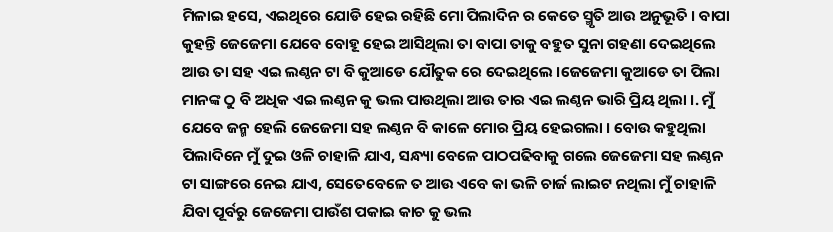ମିଳାଇ ହସେ, ଏଇଥିରେ ଯୋଡି ହେଇ ରହିଛି ମୋ ପିଲାଦିନ ର କେତେ ସ୍ମୃତି ଆଉ ଅନୁଭୂତି । ବାପା କୁହନ୍ତି ଜେଜେମା ଯେବେ ବୋହୂ ହେଇ ଆସିଥିଲା ତା ବାପା ତାକୁ ବହୁତ ସୁନା ଗହଣା ଦେଇଥିଲେ ଆଉ ତା ସହ ଏଇ ଲଣ୍ଠନ ଟା ବି କୁଆଡେ ଯୌତୁକ ରେ ଦେଇଥିଲେ ।ଜେଜେମା କୁଆଡେ ତା ପିଲା ମାନଙ୍କ ଠୁ ବି ଅଧିକ ଏଇ ଲଣ୍ଠନ କୁ ଭଲ ପାଉଥିଲା ଆଉ ତାର ଏଇ ଲଣ୍ଠନ ଭାରି ପ୍ରିୟ ଥିଲା ।. ମୁଁ ଯେବେ ଜନ୍ମ ହେଲି ଜେଜେମା ସହ ଲଣ୍ଠନ ବି କାଳେ ମୋର ପ୍ରିୟ ହେଇଗଲା । ବୋଉ କହୁଥିଲା ପିଲାଦିନେ ମୁଁ ଦୁଇ ଓଳି ଚାହାଳି ଯାଏ, ସନ୍ଧ୍ୟା ବେଳେ ପାଠପଢିବାକୁ ଗଲେ ଜେଜେମା ସହ ଲଣ୍ଠନ ଟା ସାଙ୍ଗରେ ନେଇ ଯାଏ, ସେତେବେଳେ ତ ଆଉ ଏବେ କା ଭଳି ଚାର୍ଜ ଲାଇଟ ନଥିଲା ମୁଁ ଚାହାଳି ଯିବା ପୂର୍ବରୁ ଜେଜେମା ପାଉଁଶ ପକାଇ କାଚ କୁ ଭଲ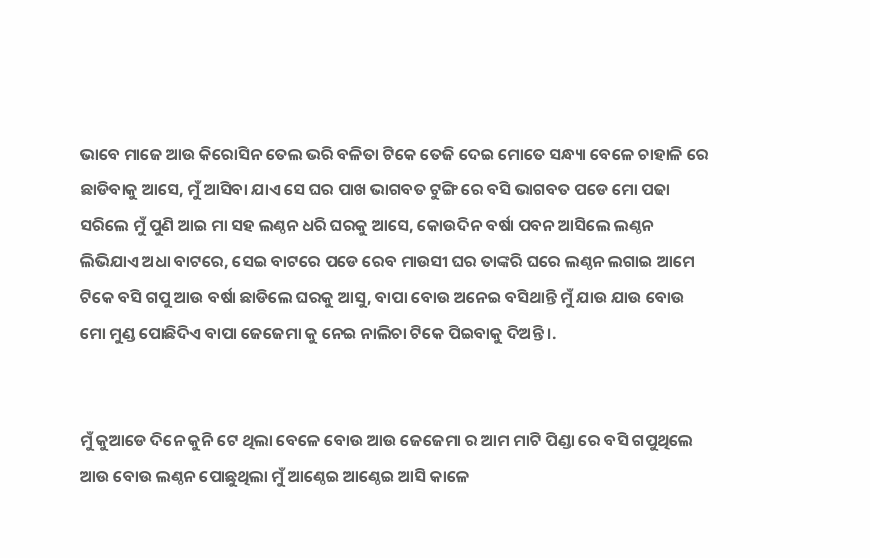ଭାବେ ମାଜେ ଆଉ କିରୋସିନ ତେଲ ଭରି ବଳିତା ଟିକେ ତେଜି ଦେଇ ମୋତେ ସନ୍ଧ୍ୟା ବେଳେ ଚାହାଳି ରେ ଛାଡିବାକୁ ଆସେ, ମୁଁ ଆସିବା ଯାଏ ସେ ଘର ପାଖ ଭାଗବତ ଟୁଙ୍ଗି ରେ ବସି ଭାଗବତ ପଡେ ମୋ ପଢା ସରିଲେ ମୁଁ ପୁଣି ଆଇ ମା ସହ ଲଣ୍ଠନ ଧରି ଘରକୁ ଆସେ, କୋଉଦିନ ବର୍ଷା ପବନ ଆସିଲେ ଲଣ୍ଠନ ଲିଭିଯାଏ ଅଧା ବାଟରେ, ସେଇ ବାଟରେ ପଡେ ରେବ ମାଉସୀ ଘର ତାଙ୍କରି ଘରେ ଲଣ୍ଠନ ଲଗାଇ ଆମେ ଟିକେ ବସି ଗପୁ ଆଉ ବର୍ଷା ଛାଡିଲେ ଘରକୁ ଆସୁ, ବାପା ବୋଉ ଅନେଇ ବସିଥାନ୍ତି ମୁଁ ଯାଉ ଯାଉ ବୋଉ ମୋ ମୁଣ୍ଡ ପୋଛିଦିଏ ବାପା ଜେଜେମା କୁ ନେଇ ନାଲିଚା ଟିକେ ପିଇବାକୁ ଦିଅନ୍ତି ।.


ମୁଁ କୁଆଡେ ଦିନେ କୁନି ଟେ ଥିଲା ବେଳେ ବୋଉ ଆଉ ଜେଜେମା ର ଆମ ମାଟି ପିଣ୍ଡା ରେ ବସି ଗପୁଥିଲେ ଆଉ ବୋଉ ଲଣ୍ଠନ ପୋଛୁଥିଲା ମୁଁ ଆଣ୍ଠେଇ ଆଣ୍ଠେଇ ଆସି କାଳେ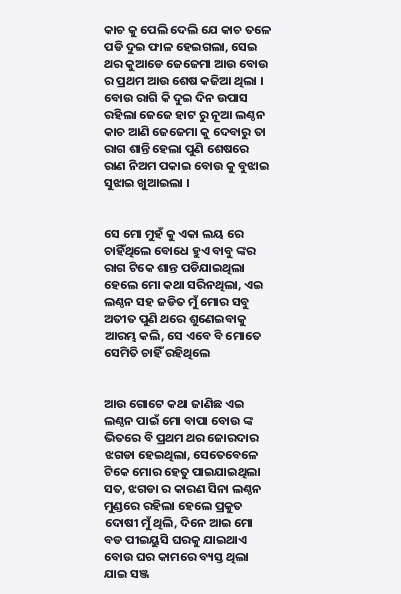କାଚ କୁ ପେଲି ଦେଲି ଯେ କାଚ ତଳେ ପଡି ଦୁଇ ଫାଳ ହେଇଗଲା, ସେଇ ଥର କୁଆଡେ ଜେଜେମା ଆଉ ବୋଉ ର ପ୍ରଥମ ଆଉ ଶେଷ କଜିଆ ଥିଲା । ବୋଉ ରାଗି କି ଦୁଇ ଦିନ ଉପାସ ରହିଲା ଜେଜେ ହାଟ ରୁ ନୂଆ ଲଣ୍ଠନ କାଚ ଆଣି ଜେଜେମା କୁ ଦେବାରୁ ତା ରାଗ ଶାନ୍ତି ହେଲା ପୁଣି ଶେଷରେ ରାଣ ନିଅମ ପକାଇ ବୋଉ କୁ ବୁଝାଇ ସୁଝାଇ ଖୁଆଇଲା ।


ସେ ମୋ ମୁହଁ କୁ ଏକା ଲୟ ରେ ଚାହିଁଥିଲେ ବୋଧେ ହୁଏ ବାବୁ ଙ୍କର ରାଗ ଟିକେ ଶାନ୍ତ ପଡିଯାଇଥିଲା ହେଲେ ମୋ କଥା ସରିନଥିଲା, ଏଇ ଲଣ୍ଠନ ସହ ଜଡିତ ମୁଁ ମୋର ସବୁ ଅତୀତ ପୁଣି ଥରେ ଶୁଣେଇବାକୁ ଆରମ୍ଭ କଲି, ସେ ଏବେ ବି ମୋତେ ସେମିତି ଚାହିଁ ରହିଥିଲେ


ଆଉ ଗୋଟେ କଥା ଜାଣିଛ ଏଇ ଲଣ୍ଠନ ପାଇଁ ମୋ ବାପା ବୋଉ ଙ୍କ ଭିତରେ ବି ପ୍ରଥମ ଥର ଜୋରଦାର ଝଗଡା ହେଇଥିଲା, ସେତେବେଳେ ଟିକେ ମୋର ହେତୁ ପାଇଯାଇଥିଲା ସତ, ଝଗଡା ର କାରଣ ସିନା ଲଣ୍ଠନ ମୁଣ୍ଡରେ ରହିଲା ହେଲେ ପ୍ରକୁତ ଦୋଷୀ ମୁଁ ଥିଲି, ଦିନେ ଆଇ ମୋ ବଡ ପୀଇୟୁସି ଘରକୁ ଯାଇଥାଏ ବୋଉ ଘର କାମରେ ବ୍ୟସ୍ତ ଥିଲା ଯାଇ ସଞ୍ଜ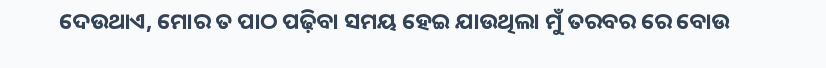ଦେଉଥାଏ, ମୋର ତ ପାଠ ପଢ଼ିବା ସମୟ ହେଇ ଯାଉଥିଲା ମୁଁ ତରବର ରେ ବୋଉ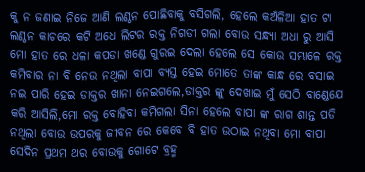କୁ ନ ଜଣାଇ ନିଜେ ଆଣି ଲଣ୍ଠନ ପୋଛିବାକୁ ବସିଗଲି, ହେଲେ କଅଁଳିଆ ହାତ ଟା ଲଣ୍ଠନ କାଚରେ କଟି ଅଧେ ଲିଟର ରକ୍ତ ନିଗଡୀ ଗଲା ବୋଉ ସନ୍ଧ୍ୟା ଅଧା ରୁ ଆସି ମୋ ହାତ ରେ ଧଳା କପଡା ଖଣ୍ଡେ ଗୁରଇ ଦେଲା ହେଲେ ସେ କୋଉ ସମ୍ଭାଳେ ରକ୍ତ କମିବାର ନା ବି ନେଉ ନଥିଲା ବାପା ବ୍ୟସ୍ତ ହେଇ ମୋତେ ତାଙ୍କ କାନ୍ଧ ରେ ବସାଇ ନଇ ପାରି ହେଇ ଡାକ୍ତର ଖାନା ନେଇଗଲେ,ଡାକ୍ତର ଙ୍କୁ ଦେଖାଇ ମୁଁ ସେଠି ବାଣ୍ଡେଯେ କରି ଆସିଲି,ମୋ ରକ୍ତ ବୋହିବା କମିଗଲା ସିନା ହେଲେ ବାପା ଙ୍କ ରାଗ ଶାନ୍ତ ପଡି ନଥିଲା ବୋଉ ଉପରକୁ ଜୀବନ ରେ କେବେ ବି ହାତ ଉଠାଇ ନଥିବା ମୋ ବାପା ସେଦିନ ପ୍ରଥମ ଥର ବୋଉକୁ ଗୋଟେ ବ୍ରହ୍ମ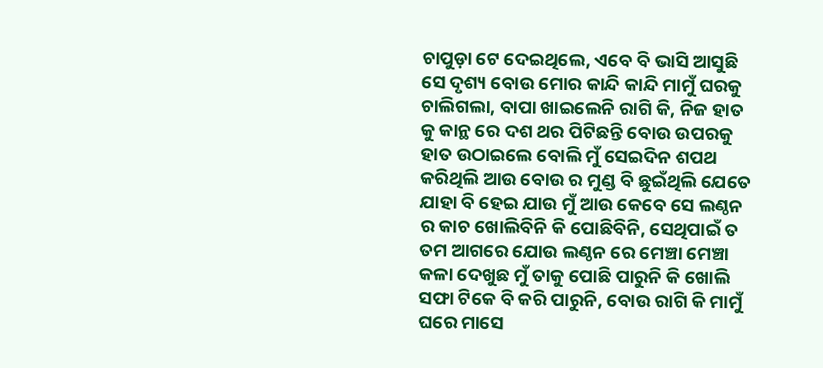ଚାପୁଡ଼ା ଟେ ଦେଇଥିଲେ, ଏବେ ବି ଭାସି ଆସୁଛି ସେ ଦୃଶ୍ୟ ବୋଉ ମୋର କାନ୍ଦି କାନ୍ଦି ମାମୁଁ ଘରକୁ ଚାଲିଗଲା, ବାପା ଖାଇଲେନି ରାଗି କି, ନିଜ ହାତ କୁ କାନ୍ଥ ରେ ଦଶ ଥର ପିଟିଛନ୍ତି ବୋଉ ଉପରକୁ ହାତ ଉଠାଇଲେ ବୋଲି ମୁଁ ସେଇଦିନ ଶପଥ କରିଥିଲି ଆଉ ବୋଉ ର ମୁଣ୍ଡ ବି ଛୁଇଁଥିଲି ଯେତେ ଯାହା ବି ହେଇ ଯାଉ ମୁଁ ଆଉ କେବେ ସେ ଲଣ୍ଠନ ର କାଚ ଖୋଲିବିନି କି ପୋଛିବିନି, ସେଥିପାଇଁ ତ ତମ ଆଗରେ ଯୋଉ ଲଣ୍ଠନ ରେ ମେଞ୍ଚା ମେଞ୍ଚା କଳା ଦେଖୁଛ ମୁଁ ତାକୁ ପୋଛି ପାରୁନି କି ଖୋଲି ସଫା ଟିକେ ବି କରି ପାରୁନି, ବୋଉ ରାଗି କି ମାମୁଁ ଘରେ ମାସେ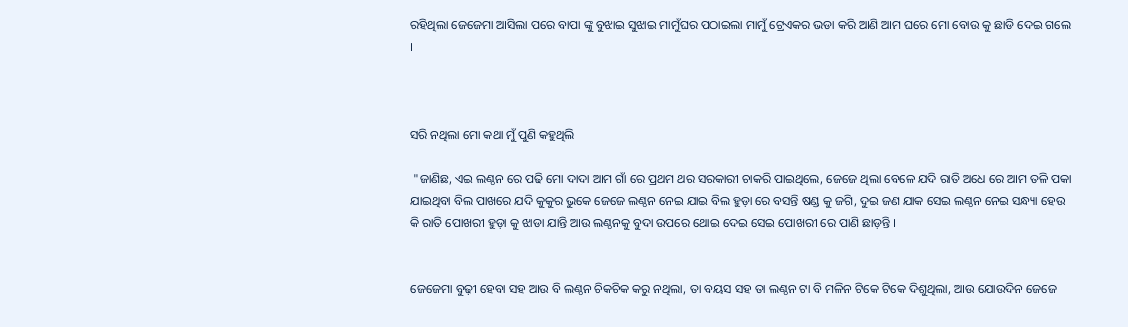ରହିଥିଲା ଜେଜେମା ଆସିଲା ପରେ ବାପା ଙ୍କୁ ବୁଝାଇ ସୁଝାଇ ମାମୁଁଘର ପଠାଇଲା ମାମୁଁ ଟ୍ରେଏକର ଭଡା କରି ଆଣି ଆମ ଘରେ ମୋ ବୋଉ କୁ ଛାଡି ଦେଇ ଗଲେ ।



ସରି ନଥିଲା ମୋ କଥା ମୁଁ ପୁଣି କହୁଥିଲି

 "ଜାଣିଛ, ଏଇ ଲଣ୍ଠନ ରେ ପଢି ମୋ ଦାଦା ଆମ ଗାଁ ରେ ପ୍ରଥମ ଥର ସରକାରୀ ଚାକରି ପାଇଥିଲେ, ଜେଜେ ଥିଲା ବେଳେ ଯଦି ରାତି ଅଧେ ରେ ଆମ ତଳି ପକା ଯାଇଥିବା ବିଲ ପାଖରେ ଯଦି କୁକୁର ଭୁକେ ଜେଜେ ଲଣ୍ଠନ ନେଇ ଯାଇ ବିଲ ହୁଡ଼ା ରେ ବସନ୍ତି ଷଣ୍ଡ କୁ ଜଗି, ଦୁଇ ଜଣ ଯାକ ସେଇ ଲଣ୍ଠନ ନେଇ ସନ୍ଧ୍ୟା ହେଉ କି ରାତି ପୋଖରୀ ହୁଡ଼ା କୁ ଝାଡା ଯାନ୍ତି ଆଉ ଲଣ୍ଠନକୁ ବୁଦା ଉପରେ ଥୋଇ ଦେଇ ସେଇ ପୋଖରୀ ରେ ପାଣି ଛାଡ଼ନ୍ତି ।


ଜେଜେମା ବୁଢ଼ୀ ହେବା ସହ ଆଉ ବି ଲଣ୍ଠନ ଚିକଚିକ କରୁ ନଥିଲା, ତା ବୟସ ସହ ତା ଲଣ୍ଠନ ଟା ବି ମଳିନ ଟିକେ ଟିକେ ଦିଶୁଥିଲା, ଆଉ ଯୋଉଦିନ ଜେଜେ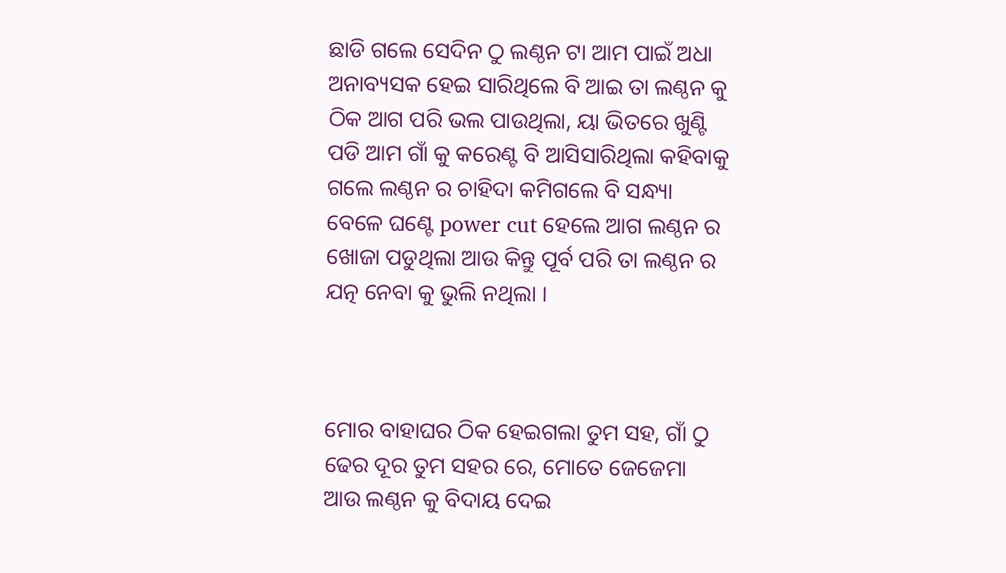ଛାଡି ଗଲେ ସେଦିନ ଠୁ ଲଣ୍ଠନ ଟା ଆମ ପାଇଁ ଅଧା ଅନାବ୍ୟସକ ହେଇ ସାରିଥିଲେ ବି ଆଇ ତା ଲଣ୍ଠନ କୁ ଠିକ ଆଗ ପରି ଭଲ ପାଉଥିଲା, ୟା ଭିତରେ ଖୁଣ୍ଟି ପଡି ଆମ ଗାଁ କୁ କରେଣ୍ଟ ବି ଆସିସାରିଥିଲା କହିବାକୁ ଗଲେ ଲଣ୍ଠନ ର ଚାହିଦା କମିଗଲେ ବି ସନ୍ଧ୍ୟା ବେଳେ ଘଣ୍ଟେ power cut ହେଲେ ଆଗ ଲଣ୍ଠନ ର ଖୋଜା ପଡୁଥିଲା ଆଉ କିନ୍ତୁ ପୂର୍ବ ପରି ତା ଲଣ୍ଠନ ର ଯତ୍ନ ନେବା କୁ ଭୁଲି ନଥିଲା ।



ମୋର ବାହାଘର ଠିକ ହେଇଗଲା ତୁମ ସହ, ଗାଁ ଠୁ ଢେର ଦୂର ତୁମ ସହର ରେ, ମୋତେ ଜେଜେମା ଆଉ ଲଣ୍ଠନ କୁ ବିଦାୟ ଦେଇ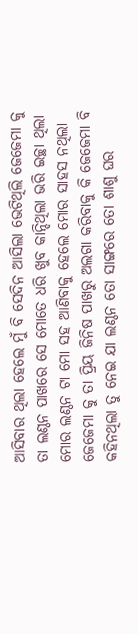ଆସିବାର ଥିଲା ହେଲେ ମୁଁ ବି ସେଦିନ ଆସିଲା ଭେଟିଥିଲି ଜେଜେମା କୁ ତା ଲଣ୍ଠନ ପାଖରେ ସେ ମୋତେ ଧରି ଖୁବ କାନ୍ଦିଥିଲା ଭରି ଇଚ୍ଛା ଥିଲା ମୋର ଲଣ୍ଠନ ଟା ମୋ ସହ ଆଣିବାକୁ ହେଲେ ମୋର ସାହସ ନଥିଲା ଜେଜେମା କୁ ତା ପ୍ରିୟ ଜିନିଷ ପାଖରୁ ଅଲଗା କରିବାକୁ କି ଜେଜେମା ବି କହିନଥିଲା ତୁ ନେଇ ଯା ଲଣ୍ଠନ ତୋ ସାଙ୍ଗରେ ତୋ ଶାଶୁ ଘର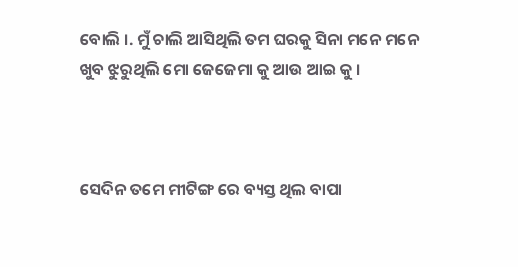ବୋଲି ।. ମୁଁ ଚାଲି ଆସିଥିଲି ତମ ଘରକୁ ସିନା ମନେ ମନେ ଖୁବ ଝୁରୁଥିଲି ମୋ ଜେଜେମା କୁ ଆଉ ଆଇ କୁ ।



ସେଦିନ ତମେ ମୀଟିଙ୍ଗ ରେ ବ୍ୟସ୍ତ ଥିଲ ବାପା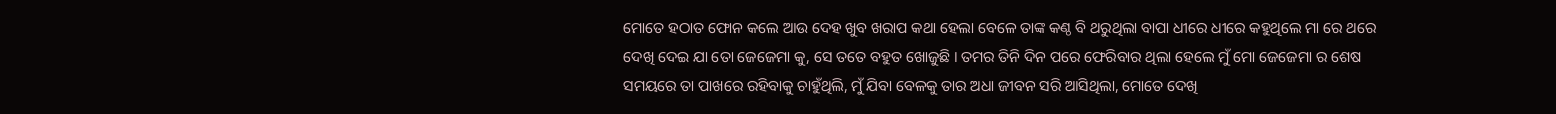ମୋତେ ହଠାତ ଫୋନ କଲେ ଆଉ ଦେହ ଖୁବ ଖରାପ କଥା ହେଲା ବେଳେ ତାଙ୍କ କଣ୍ଠ ବି ଥରୁଥିଲା ବାପା ଧୀରେ ଧୀରେ କହୁଥିଲେ ମା ରେ ଥରେ ଦେଖି ଦେଇ ଯା ତୋ ଜେଜେମା କୁ, ସେ ତତେ ବହୁତ ଖୋଜୁଛି । ତମର ତିନି ଦିନ ପରେ ଫେରିବାର ଥିଲା ହେଲେ ମୁଁ ମୋ ଜେଜେମା ର ଶେଷ ସମୟରେ ତା ପାଖରେ ରହିବାକୁ ଚାହୁଁଥିଲି, ମୁଁ ଯିବା ବେଳକୁ ତାର ଅଧା ଜୀବନ ସରି ଆସିଥିଲା, ମୋତେ ଦେଖି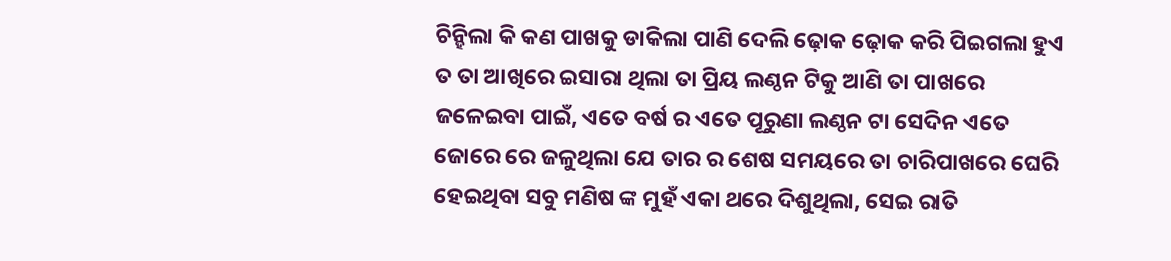ଚିନ୍ହିଲା କି କଣ ପାଖକୁ ଡାକିଲା ପାଣି ଦେଲି ଢ଼ୋକ ଢ଼ୋକ କରି ପିଇଗଲା ହୁଏ ତ ତା ଆଖିରେ ଇସାରା ଥିଲା ତା ପ୍ରିୟ ଲଣ୍ଠନ ଟିକୁ ଆଣି ତା ପାଖରେ ଜଳେଇବା ପାଇଁ, ଏତେ ବର୍ଷ ର ଏତେ ପୂରୁଣା ଲଣ୍ଠନ ଟା ସେଦିନ ଏତେ ଜୋରେ ରେ ଜଳୁଥିଲା ଯେ ତାର ର ଶେଷ ସମୟରେ ତା ଚାରିପାଖରେ ଘେରି ହେଇଥିବା ସବୁ ମଣିଷ ଙ୍କ ମୁହଁ ଏକା ଥରେ ଦିଶୁଥିଲା, ସେଇ ରାତି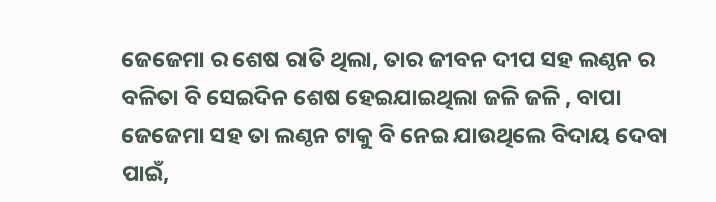ଜେଜେମା ର ଶେଷ ରାତି ଥିଲା, ତାର ଜୀବନ ଦୀପ ସହ ଲଣ୍ଠନ ର ବଳିତା ବି ସେଇଦିନ ଶେଷ ହେଇଯାଇଥିଲା ଜଳି ଜଳି , ବାପା ଜେଜେମା ସହ ତା ଲଣ୍ଠନ ଟାକୁ ବି ନେଇ ଯାଉଥିଲେ ବିଦାୟ ଦେବା ପାଇଁ,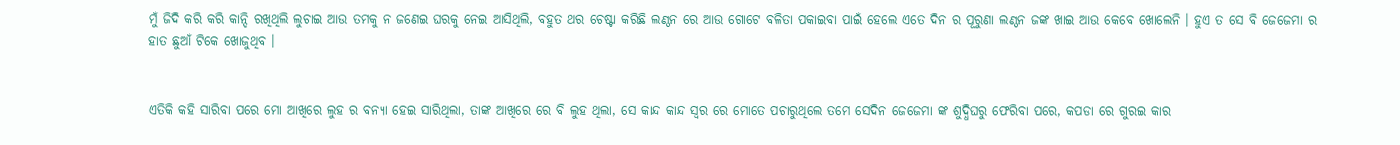ମୁଁ ଜିଦି କରି କରି କାନ୍ଦି ରଖିଥିଲି ଲୁଚାଇ ଆଉ ତମକୁ ନ ଜଣେଇ ଘରକୁ ନେଇ ଆସିଥିଲି, ବହୁତ ଥର ଚେଷ୍ଟା କରିଛି ଲଣ୍ଠନ ରେ ଆଉ ଗୋଟେ ବଳିତା ପକାଇବା ପାଇଁ ହେଲେ ଏତେ ଦିନ ର ପୂରୁଣା ଲଣ୍ଠନ ଜଙ୍କ ଖାଇ ଆଉ କେବେ ଖୋଲେନି । ହୁଏ ତ ସେ ବି ଜେଜେମା ର ହାତ ଛୁଆଁ ଟିକେ ଖୋଜୁଥିବ ।


ଏତିକି କହି ସାରିବା ପରେ ମୋ ଆଖିରେ ଲୁହ ର ବନ୍ୟା ହେଇ ସାରିଥିଲା, ତାଙ୍କ ଆଖିରେ ରେ ବି ଲୁହ ଥିଲା, ସେ କାନ୍ଦ କାନ୍ଦ ସ୍ୱର ରେ ମୋତେ ପଚାରୁଥିଲେ ତମେ ସେଦିନ ଜେଜେମା ଙ୍କ ଶୁଦ୍ଧିଘରୁ ଫେରିବା ପରେ, କପଡା ରେ ଗୁରଇ କାର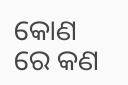କୋଣ ରେ କଣ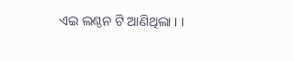ଏଇ ଲଣ୍ଠନ ଟି ଆଣିଥିଲା । ।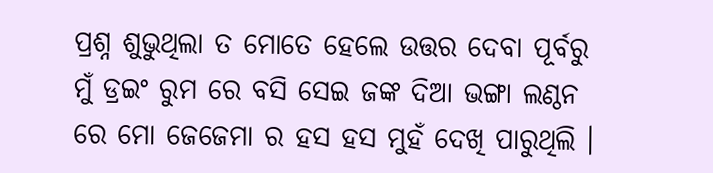ପ୍ରଶ୍ନ ଶୁଭୁଥିଲା ତ ମୋତେ ହେଲେ ଉତ୍ତର ଦେବା ପୂର୍ବରୁ ମୁଁ ଡ୍ରଇଂ ରୁମ ରେ ବସି ସେଇ ଜଙ୍କ ଦିଆ ଭଙ୍ଗା ଲଣ୍ଠନ ରେ ମୋ ଜେଜେମା ର ହସ ହସ ମୁହଁ ଦେଖି ପାରୁଥିଲି ।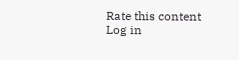Rate this content
Log in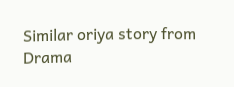Similar oriya story from Drama